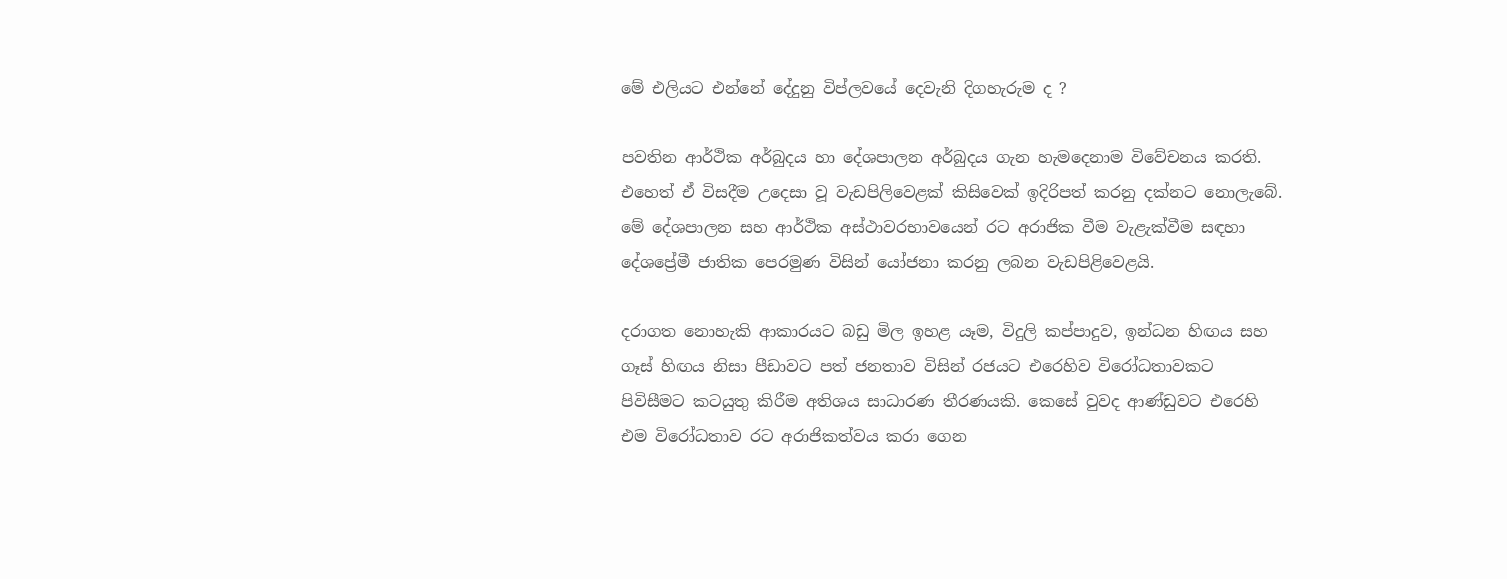මේ එලියට එන්නේ දේදුනු විප්ලවයේ දෙවැනි දිගහැරුම ද ?

පවතින ආර්ථික අර්බුදය හා දේශපාලන අර්බුදය ගැන හැමදෙනාම විවේචනය කරති. එහෙත් ඒ විසදීම උදෙසා වූ වැඩපිලිවෙළක් කිසිවෙක් ඉදිරිපත් කරනු දක්නට නොලැබේ. මේ දේශපාලන සහ ආර්ථික අස්ථාවරභාවයෙන් රට අරාජික වීම වැළැක්වීම සඳහා දේශප්‍රේමී ජාතික පෙරමුණ විසින් යෝජනා කරනු ලබන වැඩපිළිවෙළයි.

දරාගත නොහැකි ආකාරයට බඩු මිල ඉහළ යෑම, විදුලි කප්පාදුව, ඉන්ධන හිඟය සහ ගෑස් හිඟය නිසා පීඩාවට පත් ජනතාව විසින් රජයට එරෙහිව විරෝධතාවකට පිවිසීමට කටයුතු කිරීම අතිශය සාධාරණ තීරණයකි. කෙසේ වුවද ආණ්ඩුවට එරෙහි එම විරෝධතාව රට අරාජිකත්වය කරා ගෙන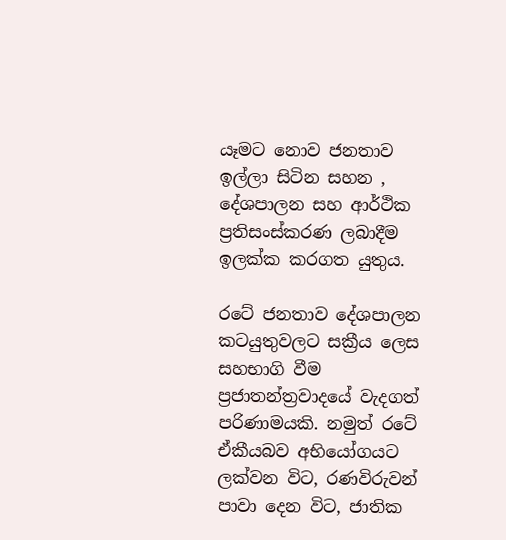යෑමට නොව ජනතාව ඉල්ලා සිටින සහන , දේශපාලන සහ ආර්ථික ප්‍රතිසංස්කරණ ලබාදීම ඉලක්ක කරගත යුතුය.

රටේ ජනතාව දේශපාලන කටයුතුවලට සක්‍රීය ලෙස සහභාගි වීම ප්‍රජාතන්ත්‍රවාදයේ වැදගත් පරිණාමයකි. නමුත් රටේ ඒකීයබව අභියෝගයට ලක්වන විට, රණවිරුවන් පාවා දෙන විට, ජාතික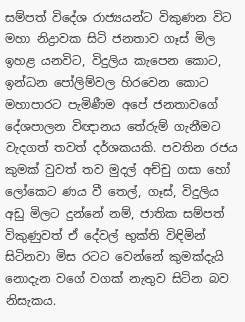සම්පත් විදේශ රාජ්‍යයන්ට විකුණන විට මහා නිද්‍රාවක සිටි ජනතාව ගෑස් මිල ඉහළ යනවිට, විදුලිය කැපෙන කොට, ඉන්ධන පෝලිම්වල හිරවෙන කොට මහාපාරට පැමිණීම අපේ ජනතාවගේ දේශපාලන විඥානය තේරුම් ගැනීමට වැදගත් තවත් දර්ශකයකි. පවතින රජය කුමක් වුවත් තව මුදල් අච්චු ගසා හෝ ලෝකෙට ණය වී තෙල්, ගෑස්, විදුලිය අඩු මිලට දුන්නේ නම්, ජාතික සම්පත් විකුණුවත් ඒ දේවල් භුක්ති විඳිමින් සිටිනවා මිස රටට වෙන්නේ කුමක්දැයි නොදැන වගේ වගක් නැතුව සිටින බව නිසැකය.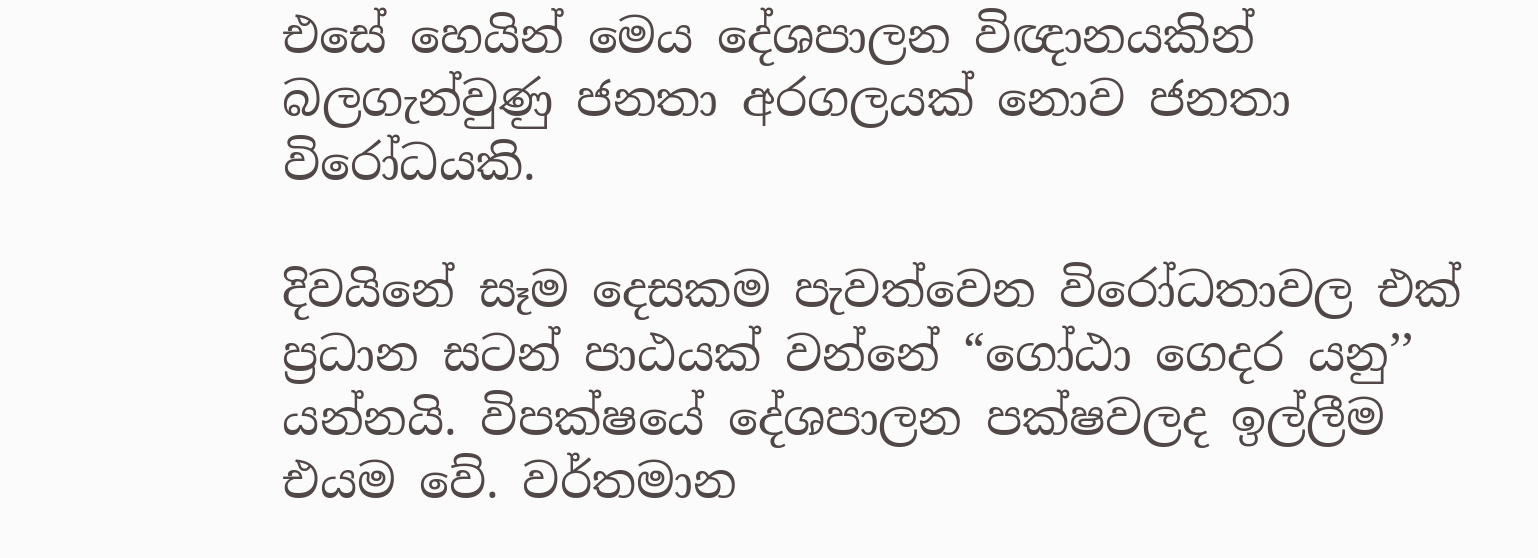එසේ හෙයින් මෙය දේශපාලන විඥානයකින් බලගැන්වුණු ජනතා අරගලයක් නොව ජනතා විරෝධයකි.

දිවයිනේ සෑම දෙසකම පැවත්වෙන විරෝධතාවල එක් ප්‍රධාන සටන් පාඨයක් වන්නේ “ගෝඨා ගෙදර යනු’’ යන්නයි. විපක්ෂයේ දේශපාලන පක්ෂවලද ඉල්ලීම එයම වේ. වර්තමාන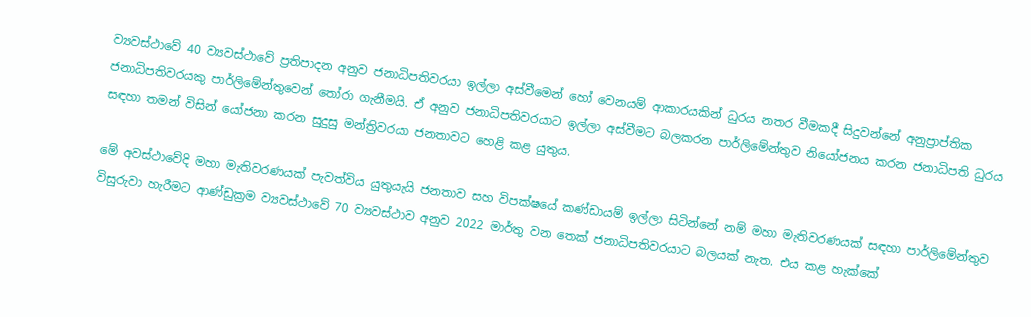ව්‍යවස්ථාවේ 40 ව්‍යවස්ථාවේ ප්‍රතිපාදන අනුව ජනාධිපතිවරයා ඉල්ලා අස්වීමෙන් හෝ වෙනයම් ආකාරයකින් ධුරය නතර වීමකදී සිදුවන්නේ අනුප්‍රාප්තික ජනාධිපතිවරයකු පාර්ලිමේන්තුවෙන් තෝරා ගැනීමයි. ඒ අනුව ජනාධිපතිවරයාට ඉල්ලා අස්වීමට බලකරන පාර්ලිමේන්තුව නියෝජනය කරන ජනාධිපති ධුරය සඳහා තමන් විසින් යෝජනා කරන සුදුසු මන්ත්‍රිවරයා ජනතාවට හෙළි කළ යුතුය.

මේ අවස්ථාවේදි මහා මැතිවරණයක් පැවත්විය යුතුයැයි ජනතාව සහ විපක්ෂයේ කණ්ඩායම් ඉල්ලා සිටින්නේ නම් මහා මැතිවරණයක් සඳහා පාර්ලිමේන්තුව විසුරුවා හැරීමට ආණ්ඩුක්‍රම ව්‍යවස්ථාවේ 70 ව්‍යවස්ථාව අනුව 2022 මාර්තු වන තෙක් ජනාධිපතිවරයාට බලයක් නැත. එය කළ හැක්කේ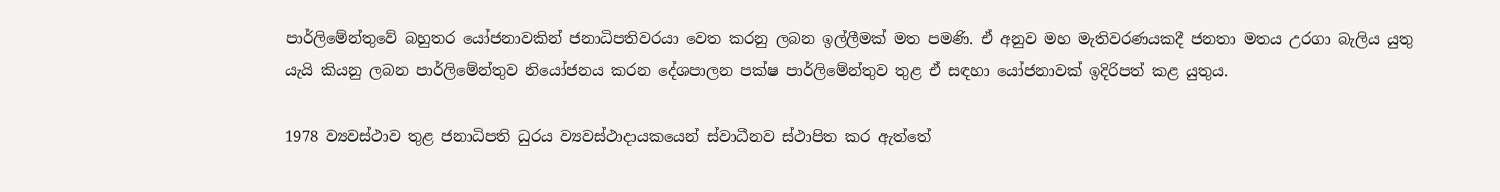පාර්ලිමේන්තුවේ බහුතර යෝජනාවකින් ජනාධිපතිවරයා වෙත කරනු ලබන ඉල්ලීමක් මත පමණි. ඒ අනුව මහ මැතිවරණයකදී ජනතා මතය උරගා බැලිය යුතු යැයි කියනු ලබන පාර්ලිමේන්තුව නියෝජනය කරන දේශපාලන පක්ෂ පාර්ලිමේන්තුව තුළ ඒ සඳහා යෝජනාවක් ඉදිරිපත් කළ යුතුය.

1978 ව්‍යවස්ථාව තුළ ජනාධිපති ධුරය ව්‍යවස්ථාදායකයෙන් ස්වාධීනව ස්ථාපිත කර ඇත්තේ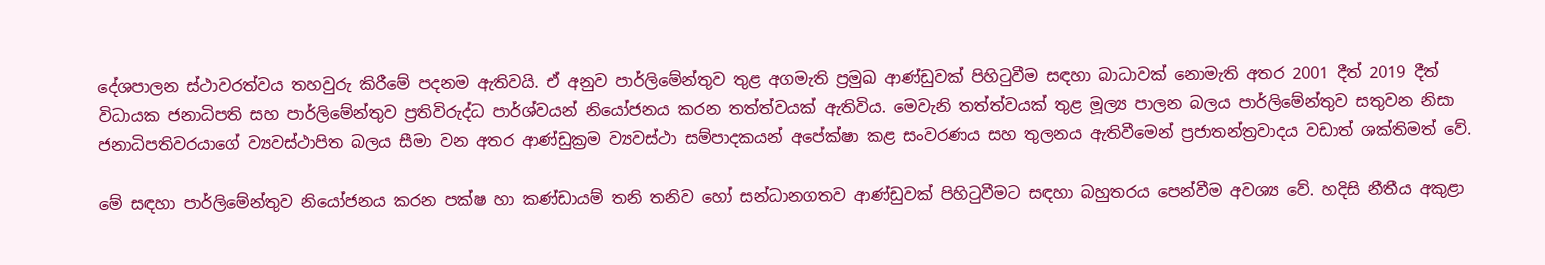දේශපාලන ස්ථාවරත්වය තහවුරු කිරීමේ පදනම ඇතිවයි. ඒ අනුව පාර්ලිමේන්තුව තුළ අගමැති ප්‍රමුඛ ආණ්ඩුවක් පිහිටුවීම සඳහා බාධාවක් නොමැති අතර 2001 දීත් 2019 දීත් විධායක ජනාධිපති සහ පාර්ලිමේන්‍තුව ප්‍රතිවිරුද්ධ පාර්ශ්වයන් නියෝජනය කරන තත්ත්වයක් ඇතිවිය. මෙවැනි තත්ත්වයක් තුළ මූල්‍ය පාලන බලය පාර්ලිමේන්තුව සතුවන නිසා ජනාධිපතිවරයාගේ ව්‍යවස්ථාපිත බලය සීමා වන අතර ආණ්ඩුක්‍රම ව්‍යවස්ථා සම්පාදකයන් අපේක්ෂා කළ සංවරණය සහ තුලනය ඇතිවීමෙන් ප්‍රජාතන්ත්‍රවාදය වඩාත් ශක්තිමත් වේ.

මේ සඳහා පාර්ලිමේන්තුව නියෝජනය කරන පක්ෂ හා කණ්ඩායම් තනි තනිව හෝ සන්ධානගතව ආණ්ඩුවක් පිහිටුවීමට සඳහා බහුතරය පෙන්වීම අවශ්‍ය වේ. හදිසි නීතීය අකුළා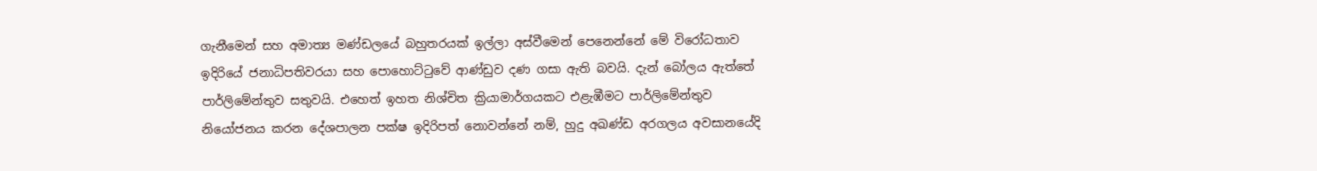ගැනීමෙන් සහ අමාත්‍ය මණ්ඩලයේ බහුතරයක් ඉල්ලා අස්වීමෙන් පෙනෙන්නේ මේ විරෝධතාව ඉදිරියේ ජනාධිපතිවරයා සහ පොහොට්ටුවේ ආණ්ඩුව දණ ගසා ඇති බවයි. දැන් බෝලය ඇත්තේ පාර්ලිමේන්තුව සතුවයි. එහෙත් ඉහත නිශ්චිත ක්‍රියාමාර්ගයකට එළැඹීමට පාර්ලිමේන්තුව නියෝජනය කරන දේශපාලන පක්ෂ ඉදිරිපත් නොවන්නේ නම්, හුදු අඛණ්ඩ අරගලය අවසානයේදි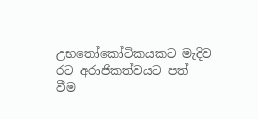උභතෝකෝටිකයකට මැදිව රට අරාජිකත්වයට පත් වීම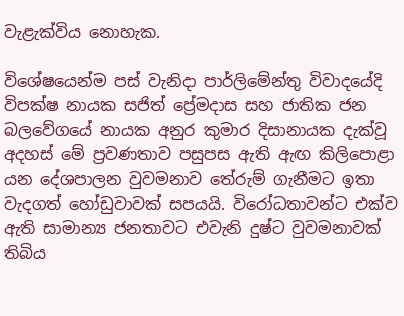වැළැක්විය නොහැක.

විශේෂයෙන්ම පස් වැනිදා පාර්ලිමේන්‍තු විවාදයේදි විපක්ෂ නායක සජිත් ප්‍රේමදාස සහ ජාතික ජන බලවේගයේ නායක අනුර කුමාර දිසානායක දැක්වූ අදහස් මේ ප්‍රවණතාව පසුපස ඇති ඇඟ කිලිපොළා යන දේශපාලන වුවමනාව තේරුම් ගැනීමට ඉතා වැදගත් හෝඩුවාවක් සපයයි. විරෝධතාවන්ට එක්ව ඇති සාමාන්‍ය ජනතාවට එවැනි දුෂ්ට වුවමනාවක් තිබිය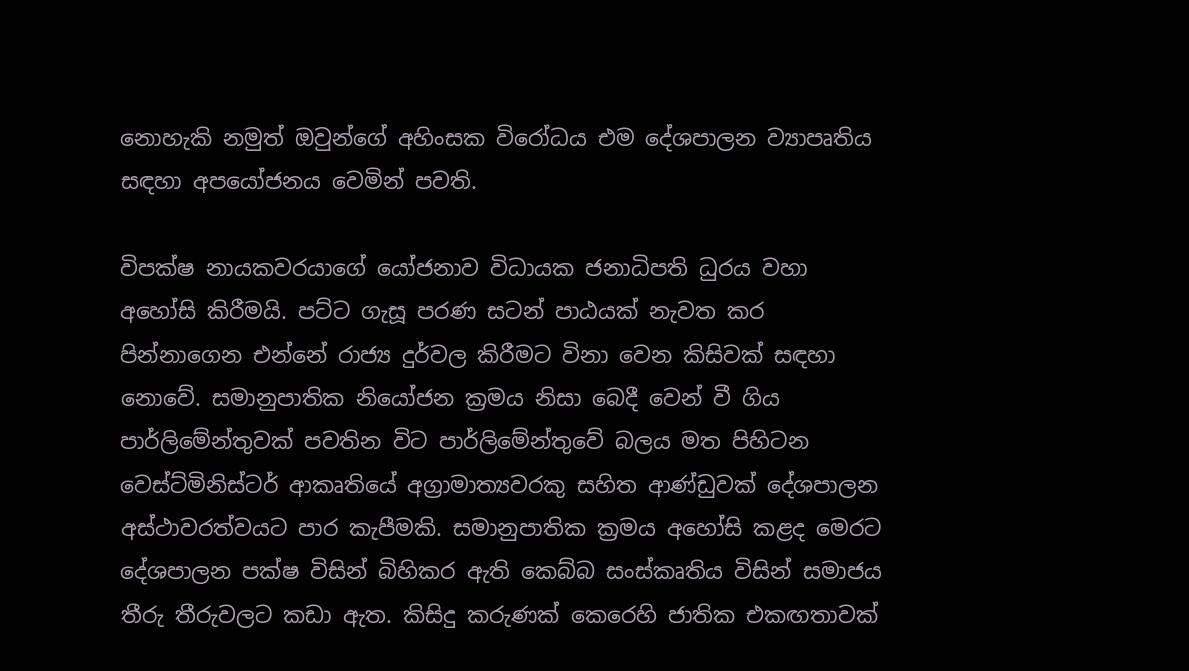නොහැකි නමුත් ඔවුන්ගේ අහිංසක විරෝධය එම දේශපාලන ව්‍යාපෘතිය සඳහා අපයෝජනය වෙමින් පවති.

විපක්ෂ නායකවරයාගේ යෝජනාව විධායක ජනාධිපති ධුරය වහා අහෝසි කිරීමයි. පට්ට ගැසූ පරණ සටන් පාඨයක් නැවත කර පින්නාගෙන එන්නේ රාජ්‍ය දුර්වල කිරීමට විනා වෙන කිසිවක් සඳහා නොවේ. සමානුපාතික නියෝජන ක්‍රමය නිසා බෙදී වෙන් වී ගිය පාර්ලිමේන්තුවක් පවතින විට පාර්ලිමේන්තුවේ බලය මත පිහිටන වෙස්ට්මිනිස්ටර් ආකෘතියේ අග්‍රාමාත්‍යවරකු සහිත ආණ්ඩුවක් දේශපාලන අස්ථාවරත්වයට පාර කැපීමකි. සමානුපාතික ක්‍රමය අහෝසි කළද මෙරට දේශපාලන පක්ෂ විසින් බිහිකර ඇති කෙබ්බ සංස්කෘතිය විසින් සමාජය තීරු තීරුවලට කඩා ඇත. කිසිදු කරුණක් කෙරෙහි ජාතික එකඟතාවක්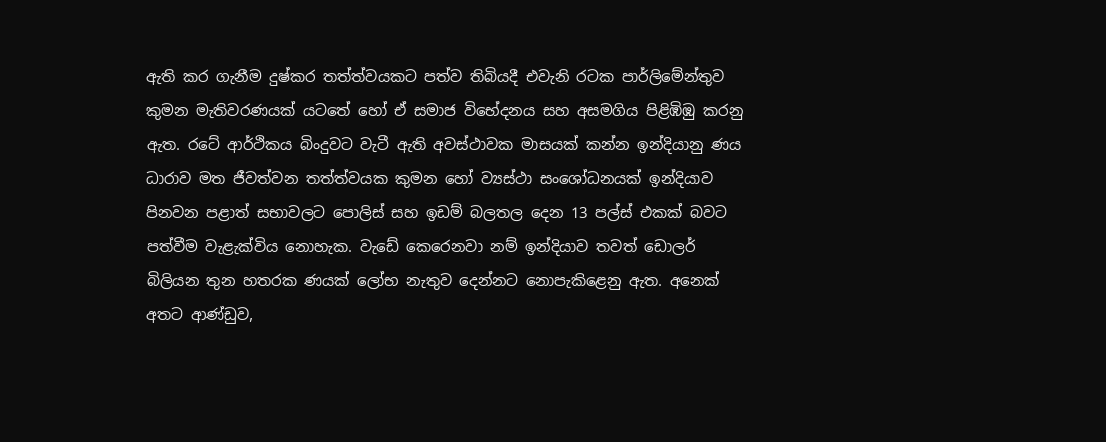ඇති කර ගැනීම දුෂ්කර තත්ත්වයකට පත්ව තිබියදී එවැනි රටක පාර්ලිමේන්තුව කුමන මැතිවරණයක් යටතේ හෝ ඒ සමාජ විභේදනය සහ අසමගිය පිළිඹිඹු කරනු ඇත. රටේ ආර්ථිකය බිංදුවට වැටී ඇති අවස්ථාවක මාසයක් කන්න ඉන්දියානු ණය ධාරාව මත ජීවත්වන තත්ත්වයක කුමන හෝ ව්‍යස්ථා සංශෝධනයක් ඉන්දියාව පිනවන පළාත් සභාවලට පොලිස් සහ ඉඩම් බලතල දෙන 13 පල්ස් එකක් බවට පත්වීම වැළැක්විය නොහැක. වැඩේ කෙරෙනවා නම් ඉන්දියාව තවත් ඩොලර් බිලියන තුන හතරක ණයක් ලෝභ නැතුව දෙන්නට නොපැකිළෙනු ඇත. අනෙක් අතට ආණ්ඩුව,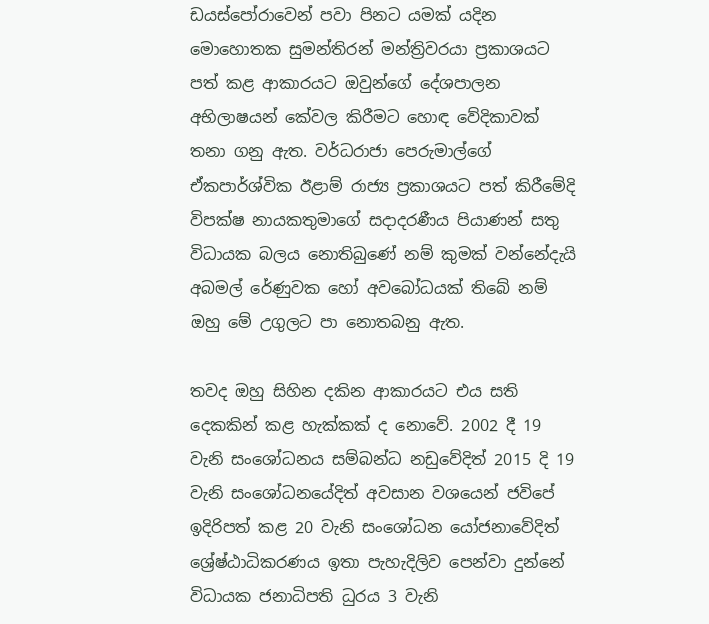ඩයස්පෝරාවෙන් පවා පිනට යමක් යදින මොහොතක සුමන්තිරන් මන්ත්‍රිවරයා ප්‍රකාශයට පත් කළ ආකාරයට ඔවුන්ගේ දේශපාලන අභිලාෂයන් කේවල කිරීමට හොඳ වේදිකාවක් තනා ගනු ඇත. වර්ධරාජා පෙරුමාල්ගේ ඒකපාර්ශ්වික ඊළාම් රාජ්‍ය ප්‍රකාශයට පත් කිරීමේදි විපක්ෂ නායකතුමාගේ සදාදරණීය පියාණන් සතු විධායක බලය නොතිබුණේ නම් කුමක් වන්නේදැයි අබමල් රේණුවක හෝ අවබෝධයක් තිබේ නම් ඔහු මේ උගුලට පා නොතබනු ඇත.

තවද ඔහු සිහින දකින ආකාරයට එය සති දෙකකින් කළ හැක්කක් ද නොවේ. 2002 දී 19 වැනි සංශෝධනය සම්බන්ධ නඩුවේදිත් 2015 දි 19 වැනි සංශෝධනයේදිත් අවසාන වශයෙන් ජවිපේ ඉදිරිපත් කළ 20 වැනි සංශෝධන යෝජනාවේදිත් ශ්‍රේෂ්ඨාධිකරණය ඉතා පැහැදිලිව පෙන්වා දුන්නේ විධායක ජනාධිපති ධුරය 3 වැනි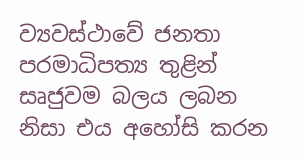ව්‍යවස්ථාවේ ජනතා පරමාධිපත්‍ය තුළින් සෘජුවම බලය ලබන නිසා එය අහෝසි කරන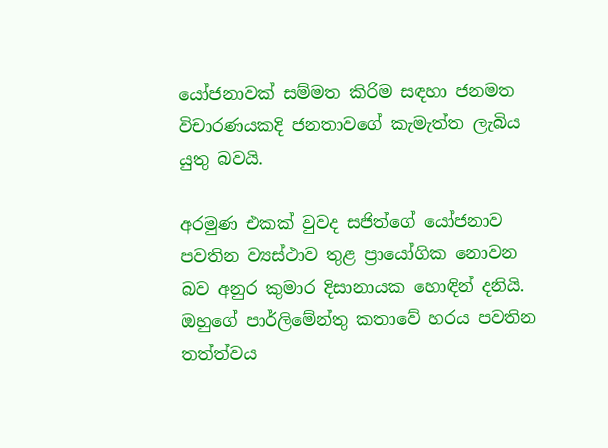යෝජනාවක් සම්මත කිරිම සඳහා ජනමත විචාරණයකදි ජනතාවගේ කැමැත්ත ලැබිය යුතු බවයි.

අරමුණ එකක් වුවද සජිත්ගේ යෝජනාව පවතින ව්‍යස්ථාව තුළ ප්‍රායෝගික නොවන බව අනුර කුමාර දිසානායක හොඳින් දනියි. ඔහුගේ පාර්ලිමේන්තු කතාවේ හරය පවතින තත්ත්වය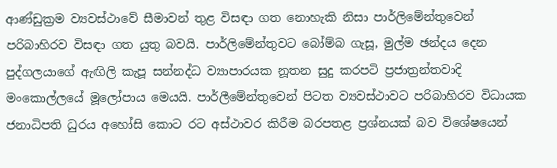ආණ්ඩුක්‍රම ව්‍යවස්ථාවේ සීමාවන් තුළ විසඳා ගත නොහැකි නිසා පාර්ලිමේන්තුවෙන් පරිබාහිරව විසඳා ගත යුතු බවයි. පාර්ලිමේන්තුවට බෝම්බ ගැසූ, මුල්ම ඡන්දය දෙන පුද්ගලයාගේ ඇඟිලි කැපූ සන්නද්ධ ව්‍යාපාරයක නූතන සුදු කරපටි ප්‍රජාත්‍රන්තවාදි මංකොල්ලයේ මූලෝපාය මෙයයි. පාර්ලීමේන්තුවෙන් පිටත ව්‍යවස්ථාවට පරිබාහිරව විධායක ජනාධිපති ධුරය අහෝසි කොට රට අස්ථාවර කිරීම බරපතළ ප්‍රශ්නයක් බව විශේෂයෙන්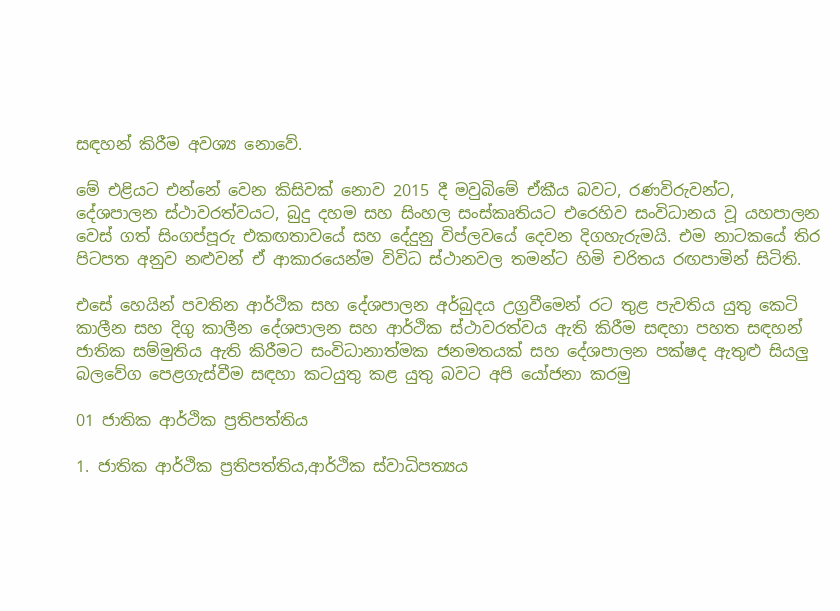සඳහන් කිරීම අවශ්‍ය නොවේ.

මේ එළියට එන්නේ වෙන කිසිවක් නොව 2015 දී මවුබිමේ ඒකීය බවට, රණවිරුවන්ට, දේශපාලන ස්ථාවරත්වයට, බුදු දහම සහ සිංහල සංස්කෘතියට එරෙහිව සංවිධානය වූ යහපාලන වෙස් ගත් සිංගප්පූරු එකඟතාවයේ සහ දේදුනු විප්ලවයේ දෙවන දිගහැරුමයි. එම නාටකයේ තිර පිටපත අනුව නළුවන් ඒ ආකාරයෙන්ම විවිධ ස්ථානවල තමන්ට හිමි චරිතය රඟපාමින් සිටිති.

එසේ හෙයින් පවතින ආර්ථික සහ දේශපාලන අර්බුදය උග්‍රවීමෙන් රට තුළ පැවතිය යුතු කෙටි කාලීන සහ දිගු කාලීන දේශපාලන සහ ආර්ථික ස්ථාවරත්වය ඇති කිරීම සඳහා පහත සඳහන් ජාතික සම්මුතිය ඇති කිරීමට සංවිධානාත්මක ජනමතයක් සහ දේශපාලන පක්ෂද ඇතුළු සියලු බලවේග පෙළගැස්වීම සඳහා කටයුතු කළ යුතු බවට අපි යෝජනා කරමු

01 ජාතික ආර්ථික ප්‍රතිපත්තිය

1. ජාතික ආර්ථික ප්‍රතිපත්තිය,ආර්ථික ස්වාධිපත්‍යය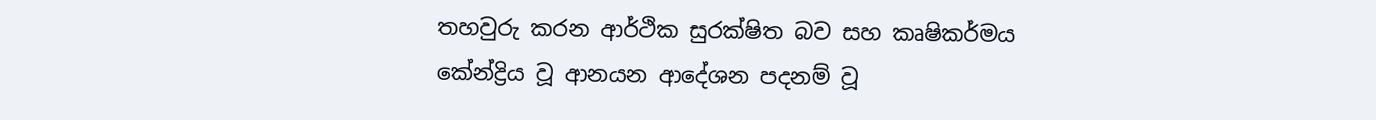තහවුරු කරන ආර්ථික සුරක්ෂිත බව සහ කෘෂිකර්මය කේන්ද්‍රිය වූ ආනයන ආදේශන පදනම් වූ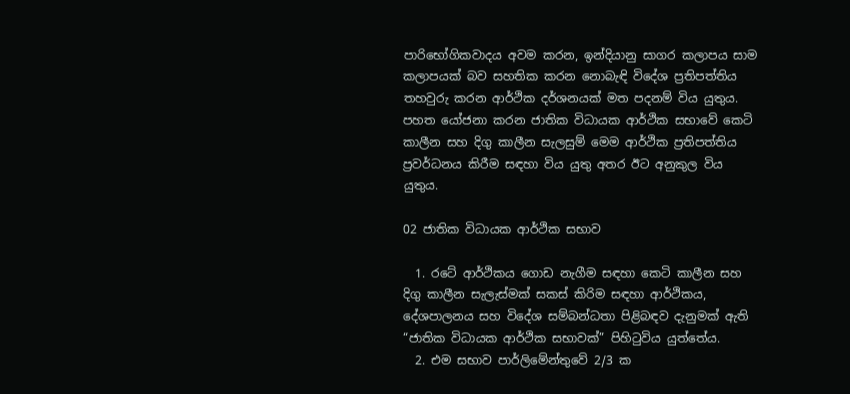පාරිභෝගිකවාදය අවම කරන, ඉන්දියානු සාගර කලාපය සාම කලාපයක් බව සහතික කරන නොබැඳි විදේශ ප්‍රතිපත්තිය තහවුරු කරන ආර්ථික දර්ශනයක් මත පදනම් විය යුතුය. පහත යෝජනා කරන ජාතික විධායක ආර්ථික සභාවේ කෙටි කාලීන සහ දිගු කාලීන සැලසුම් මෙම ආර්ථික ප්‍රතිපත්තිය ප්‍රවර්ධනය කිරීම සඳහා විය යුතු අතර ඊට අනුකුල විය යුතුය.

02 ජාතික විධායක ආර්ථික සභාව

  1. රටේ ආර්ථිකය ගොඩ නැගීම සඳහා කෙටි කාලීන සහ දිගු කාලීන සැලැස්මක් සකස් කිරිම සඳහා ආර්ථිකය, දේශපාලනය සහ විදේශ සම්බන්ධතා පිළිබඳව දැනුමක් ඇති “ජාතික විධායක ආර්ථික සභාවක්” පිහිටුවිය යුත්තේය.
  2. එම සභාව පාර්ලිමේන්තුවේ 2/3 ක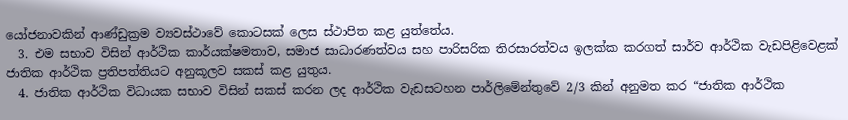යෝජනාවකින් ආණ්ඩුක්‍රම ව්‍යවස්ථාවේ කොටසක් ලෙස ස්ථාපිත කළ යුත්තේය.
  3. එම සභාව විසින් ආර්ථික කාර්යක්ෂමතාව, සමාජ සාධාරණත්වය සහ පාරිසරික තිරසාරත්වය ඉලක්ක කරගත් සාර්ව ආර්ථික වැඩපිළිවෙළක් ජාතික ආර්ථික ප්‍රතිපත්තියට අනුකූලව සකස් කළ යුතුය.
  4. ජාතික ආර්ථික විධායක සභාව විසින් සකස් කරන ලද ආර්ථික වැඩසටහන පාර්ලිමේන්තුවේ 2/3 කින් අනුමත කර “ජාතික ආර්ථික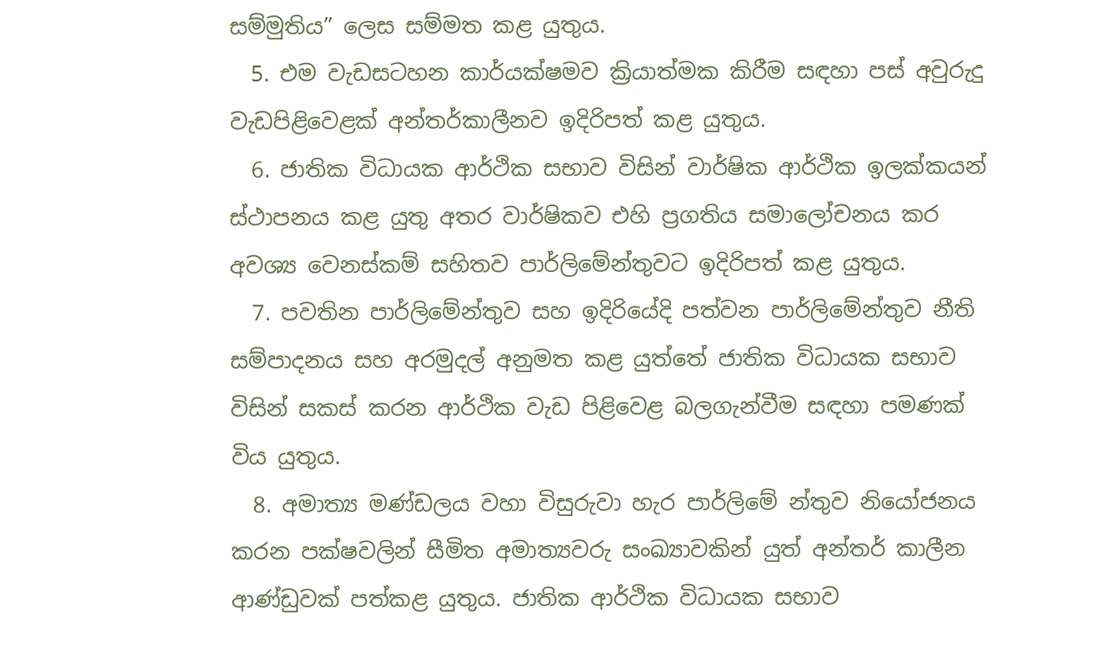සම්මුතිය” ලෙස සම්මත කළ යුතුය.
  5. එම වැඩසටහන කාර්යක්ෂමව ක්‍රියාත්මක කිරීම සඳහා පස් අවුරුදු වැඩපිළිවෙළක් අන්තර්කාලීනව ඉදිරිපත් කළ යුතුය.
  6. ජාතික විධායක ආර්ථික සභාව විසින් වාර්ෂික ආර්ථික ඉලක්කයන් ස්ථාපනය කළ යුතු අතර වාර්ෂිකව එහි ප්‍රගතිය සමාලෝචනය කර අවශ්‍ය වෙනස්කම් සහිතව පාර්ලිමේන්තුවට ඉදිරිපත් කළ යුතුය.
  7. පවතින පාර්ලිමේන්තුව සහ ඉදිරියේදි පත්වන පාර්ලිමේන්තුව නීති සම්පාදනය සහ අරමුදල් අනුමත කළ යුත්තේ ජාතික විධායක සභාව විසින් සකස් කරන ආර්ථික වැඩ පිළිවෙළ බලගැන්වීම සඳහා පමණක් විය යුතුය.
  8. අමාත්‍ය මණ්ඩලය වහා විසුරුවා හැර පාර්ලිමේ න්තුව නියෝජනය කරන පක්ෂවලින් සීමිත අමාත්‍යවරු සංඛ්‍යාවකින් යුත් අන්තර් කාලීන ආණ්ඩුවක් පත්කළ යුතුය. ජාතික ආර්ථික විධායක සභාව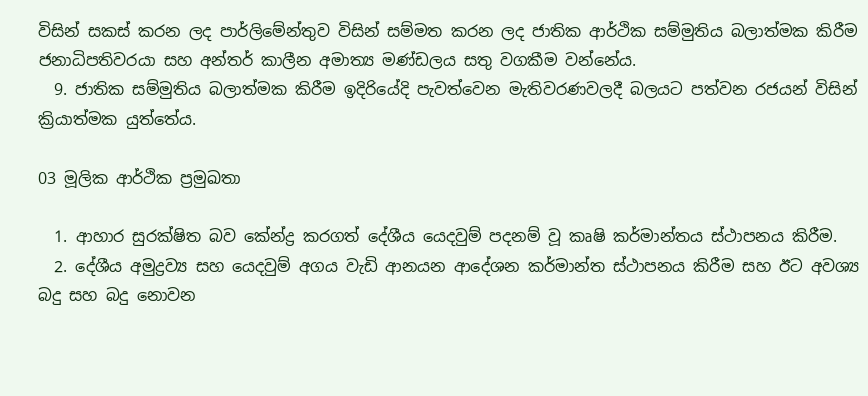විසින් සකස් කරන ලද පාර්ලිමේන්තුව විසින් සම්මත කරන ලද ජාතික ආර්ථික සම්මුතිය බලාත්මක කිරීම ජනාධිපතිවරයා සහ අන්තර් කාලීන අමාත්‍ය මණ්ඩලය සතු වගකීම වන්නේය.
  9. ජාතික සම්මුතිය බලාත්මක කිරීම ඉදිරියේදි පැවත්වෙන මැතිවරණවලදී බලයට පත්වන රජයන් විසින් ක්‍රියාත්මක යුත්තේය.

03 මූලික ආර්ථික ප්‍රමුඛතා

  1. ආහාර සුරක්ෂිත බව කේන්ද්‍ර කරගත් දේශීය යෙදවුම් පදනම් වූ කෘෂි කර්මාන්තය ස්ථාපනය කිරීම.
  2. දේශීය අමුද්‍රව්‍ය සහ යෙදවුම් අගය වැඩි ආනයන ආදේශන කර්මාන්ත ස්ථාපනය කිරීම සහ ඊට අවශ්‍ය බදු සහ බදු නොවන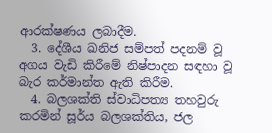ආරක්ෂණය ලබාදීම.
  3. දේශීය ඛනිජ සම්පත් පදනම් වූ අගය වැඩි කිරීමේ නිෂ්පාදන සඳහා වූ බැර කර්මාන්ත ඇති කිරීම.
  4. බලශක්ති ස්වාධිපත්‍ය තහවුරු කරමින් සූර්ය බලශක්තිය, ජල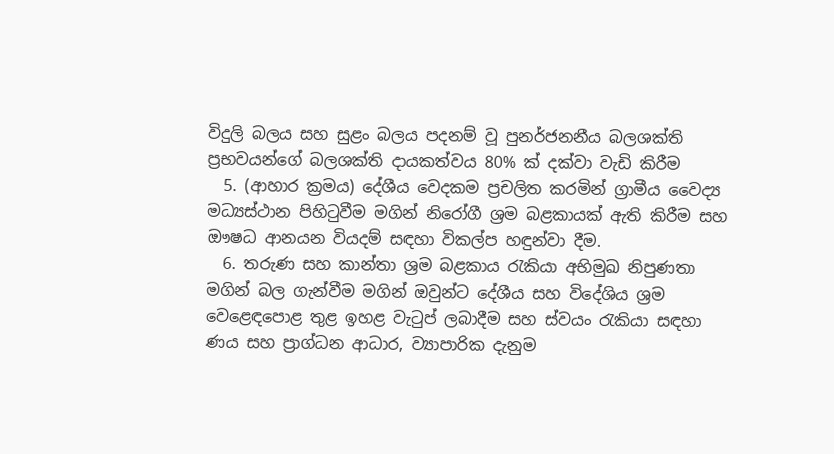විදුලි බලය සහ සුළං බලය පදනම් වූ පුනර්ජනනීය බලශක්ති ප්‍රභවයන්ගේ බලශක්ති දායකත්වය 80% ක් දක්වා වැඩි කිරීම
  5. (ආහාර ක්‍රමය) දේශීය වෙදකම ප්‍රචලිත කරමින් ග්‍රාමීය වෛද්‍ය මධ්‍යස්ථාන පිහිටුවීම මගින් නිරෝගී ශ්‍රම බළකායක් ඇති කිරීම සහ ඖෂධ ආනයන වියදම් සඳහා විකල්ප හඳුන්වා දීම.
  6. තරුණ සහ කාන්තා ශ්‍රම බළකාය රැකියා අභිමුඛ නිපුණතා මගින් බල ගැන්වීම මගින් ඔවුන්ට දේශීය සහ විදේශිය ශ්‍රම වෙළෙඳපොළ තුළ ඉහළ වැටුප් ලබාදීම සහ ස්වයං රැකියා සඳහා ණය සහ ප්‍රාග්ධන ආධාර, ව්‍යාපාරික දැනුම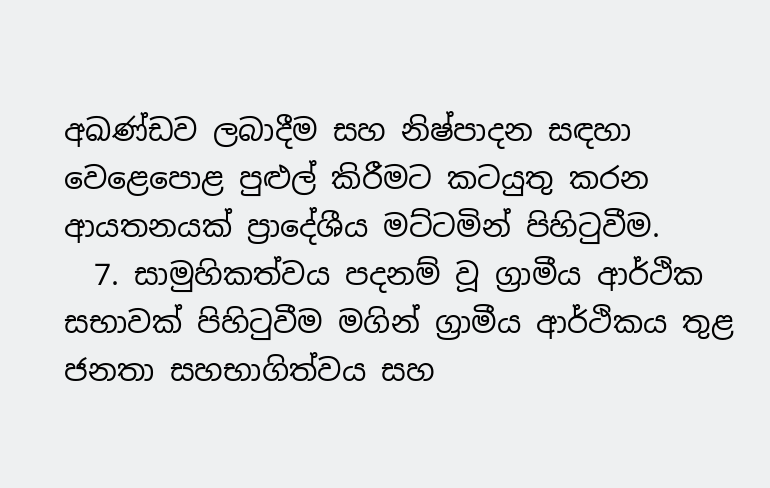අඛණ්ඩව ලබාදීම සහ නිෂ්පාදන සඳහා වෙළෙපොළ පුළුල් කිරීමට කටයුතු කරන ආයතනයක් ප්‍රාදේශීය මට්ටමින් පිහිටුවීම.
  7. සාමුහිකත්වය පදනම් වූ ග්‍රාමීය ආර්ථික සභාවක් පිහිටුවීම මගින් ග්‍රාමීය ආර්ථිකය තුළ ජනතා සහභාගිත්වය සහ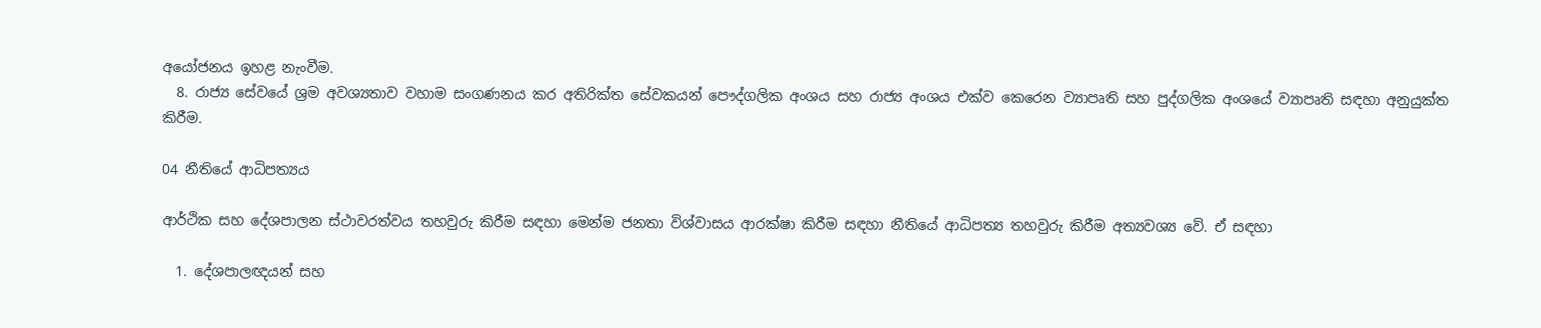අයෝජනය ඉහළ නැංවීම.
  8. රාජ්‍ය සේවයේ ශ්‍රම අවශ්‍යතාව වහාම සංගණනය කර අතිරික්ත සේවකයන් පෞද්ගලික අංශය සහ රාජ්‍ය අංශය එක්ව කෙරෙන ව්‍යාපෘති සහ පුද්ගලික අංශයේ ව්‍යාපෘති සඳහා අනුයුක්ත කිරීම.

04 නීතියේ ආධිපත්‍යය

ආර්ථික සහ දේශපාලන ස්ථාවරත්වය තහවුරු කිරීම සඳහා මෙන්ම ජනතා විශ්වාසය ආරක්ෂා කිරීම සඳහා නීතියේ ආධිපත්‍ය තහවුරු කිරීම අත්‍යවශ්‍ය වේ. ඒ සඳහා

  1. දේශපාලඥයන් සහ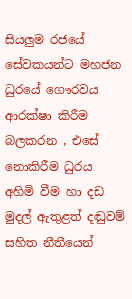සියලුම රජයේ සේවකයන්ට මහජන ධුරයේ ගෞරවය ආරක්ෂා කිරීම බලකරන , එසේ නොකිරීම ධුරය අහිමි වීම හා දඩ මුදල් ඇතුළත් දඬුවම් සහිත නීතීයෙන්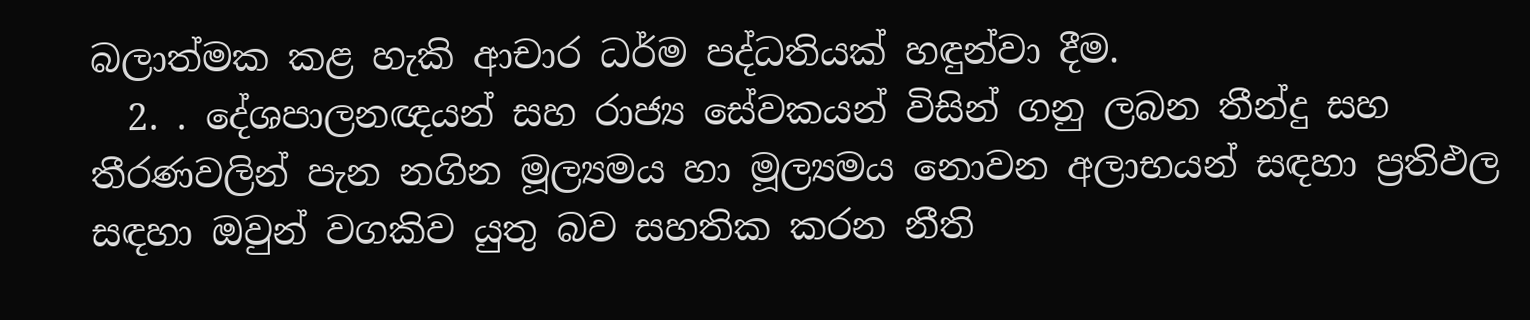බලාත්මක කළ හැකි ආචාර ධර්ම පද්ධතියක් හඳුන්වා දීම.
  2. . දේශපාලනඥයන් සහ රාජ්‍ය සේවකයන් විසින් ගනු ලබන තීන්දු සහ තීරණවලින් පැන නගින මූල්‍යමය හා මූල්‍යමය නොවන අලාභයන් සඳහා ප්‍රතිඵල සඳහා ඔවුන් වගකිව යුතු බව සහතික කරන නීති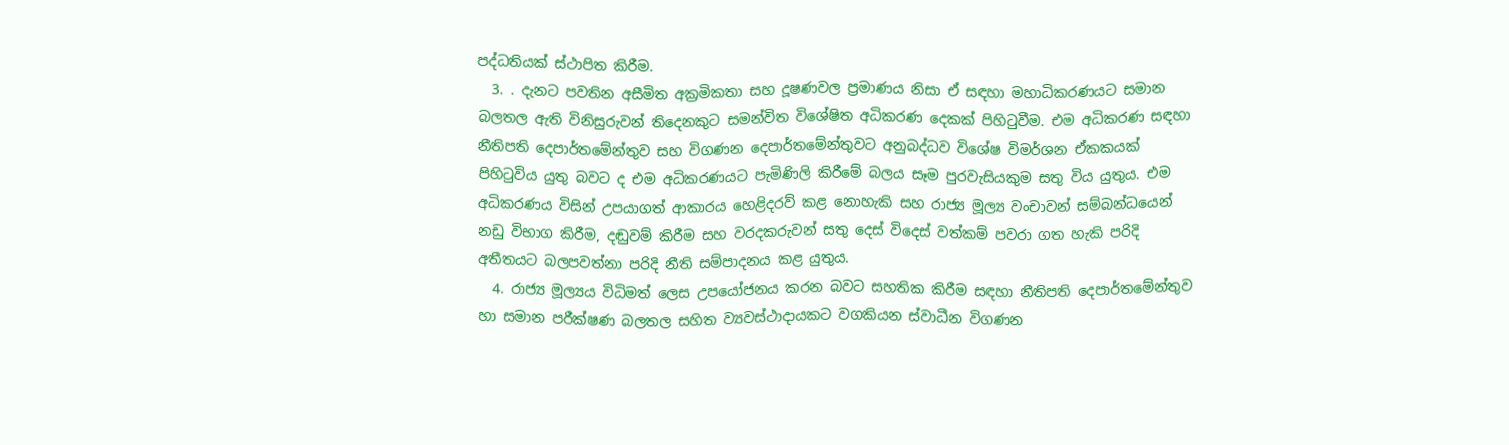පද්ධතියක් ස්ථාපිත කිරීම.
  3. . දැනට පවතින අසීමිත අක්‍රමිකතා සහ දූෂණවල ප්‍රමාණය නිසා ඒ සඳහා මහාධිකරණයට සමාන බලතල ඇති විනිසුරුවන් තිදෙනකුට සමන්විත විශේෂිත අධිකරණ දෙකක් පිහිටුවීම. එම අධිකරණ සඳහා නීතිපති දෙපාර්තමේන්තුව සහ විගණන දෙපාර්තමේන්තුවට අනුබද්ධව විශේෂ විමර්ශන ඒකකයක් පිහිටුවිය යුතු බවට ද එම අධිකරණයට පැමිණිලි කිරීමේ බලය සෑම පුරවැසියකුම සතු විය යුතුය. එම අධිකරණය විසින් උපයාගත් ආකාරය හෙළිදරව් කළ නොහැකි සහ රාජ්‍ය මූල්‍ය වංචාවන් සම්බන්ධයෙන් නඩු විභාග කිරීම, දඬුවම් කිරීම සහ වරදකරුවන් සතු දෙස් විදෙස් වත්කම් පවරා ගත හැකි පරිදි අතීතයට බලපවත්නා පරිදි නීති සම්පාදනය කළ යුතුය.
  4. රාජ්‍ය මූල්‍යය විධිමත් ලෙස උපයෝජනය කරන බවට සහතික කිරීම සඳහා නීතිපති දෙපාර්තමේන්තුව හා සමාන පරීක්ෂණ බලතල සහිත ව්‍යවස්ථාදායකට වගකියන ස්වාධීන විගණන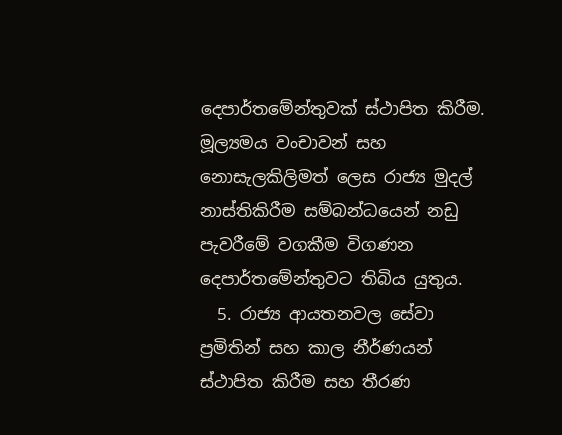දෙපාර්තමේන්තුවක් ස්ථාපිත කිරීම. මූල්‍යමය වංචාවන් සහ නොසැලකිලිමත් ලෙස රාජ්‍ය මුදල් නාස්තිකිරීම සම්බන්ධයෙන් නඩු පැවරීමේ වගකීම විගණන දෙපාර්තමේන්තුවට තිබිය යුතුය.
  5. රාජ්‍ය ආයතනවල සේවා ප්‍රමිතින් සහ කාල නීර්ණයන් ස්ථාපිත කිරීම සහ තීරණ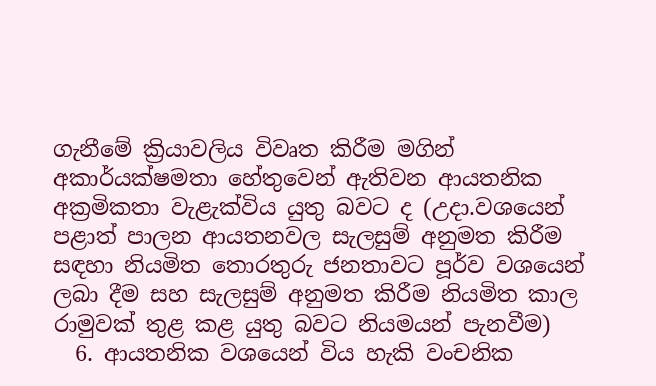ගැනීමේ ක්‍රියාවලිය විවෘත කිරීම මගින් අකාර්යක්ෂමතා හේතුවෙන් ඇතිවන ආයතනික අක්‍රමිකතා වැළැක්විය යුතු බවට ද (උදා.වශයෙන් පළාත් පාලන ආයතනවල සැලසුම් අනුමත කිරීම සඳහා නියමිත තොරතුරු ජනතාවට පූර්ව වශයෙන් ලබා දීම සහ සැලසුම් අනුමත කිරීම නියමිත කාල රාමුවක් තුළ කළ යුතු බවට නියමයන් පැනවීම)
  6. ආයතනික වශයෙන් විය හැකි වංචනික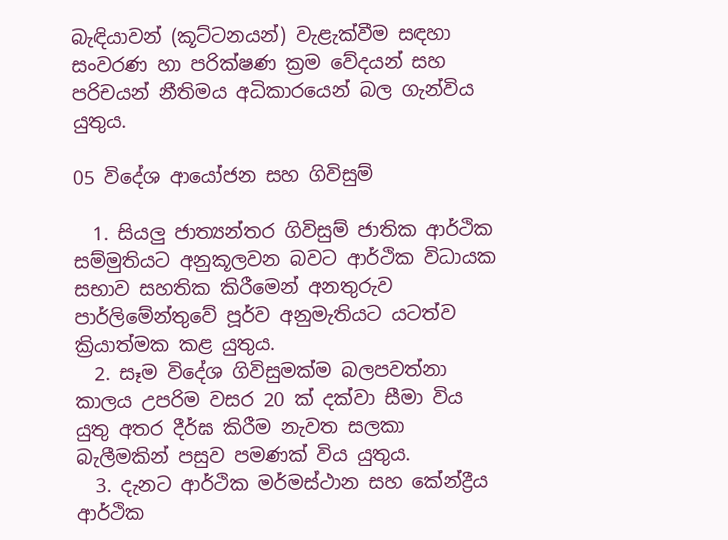බැඳියාවන් (කූට්ටනයන්) වැළැක්වීම සඳහා සංවරණ හා පරික්ෂණ ක්‍රම වේදයන් සහ පරිචයන් නීතිමය අධිකාරයෙන් බල ගැන්විය යුතුය.

05 විදේශ ආයෝජන සහ ගිවිසුම්

  1. සියලු ජාත්‍යන්තර ගිවිසුම් ජාතික ආර්ථික සම්මුතියට අනුකූලවන බවට ආර්ථික විධායක සභාව සහතික කිරීමෙන් අනතුරුව පාර්ලිමේන්තුවේ පූර්ව අනුමැතියට යටත්ව ක්‍රියාත්මක කළ යුතුය.
  2. සෑම විදේශ ගිවිසුමක්ම බලපවත්නා කාලය උපරිම වසර 20 ක් දක්වා සීමා විය යුතු අතර දීර්ඝ කිරීම නැවත සලකා බැලීමකින් පසුව පමණක් විය යුතුය.
  3. දැනට ආර්ථික මර්මස්ථාන සහ කේන්ද්‍රීය ආර්ථික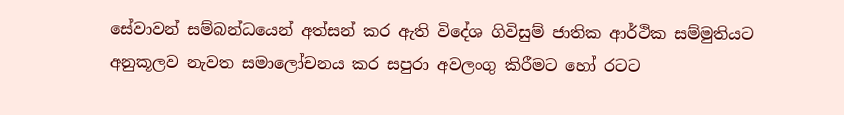සේවාවන් සම්බන්ධයෙන් අත්සන් කර ඇති විදේශ ගිවිසුම් ජාතික ආර්ථික සම්මුතියට අනුකූලව නැවත සමාලෝචනය කර සපුරා අවලංගු කිරීමට හෝ රටට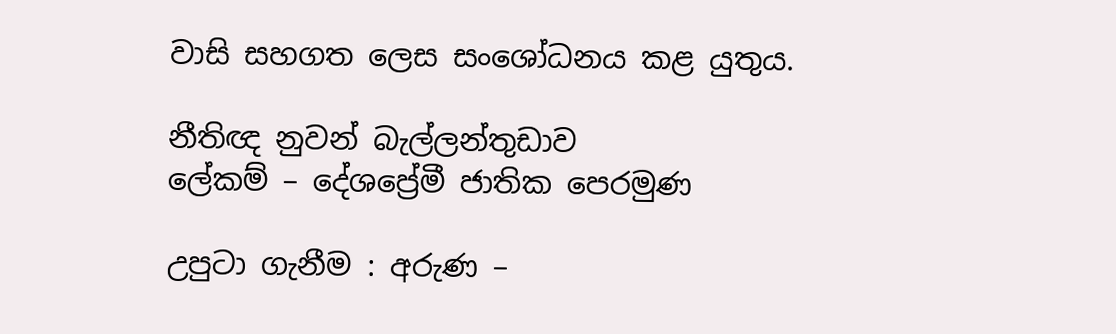වාසි සහගත ලෙස සංශෝධනය කළ යුතුය.

නීතිඥ නුවන් බැල්ලන්තුඩාව
ලේකම් – දේශප්‍රේමී ජාතික පෙරමුණ

උපුටා ගැනීම : අරුණ –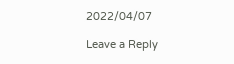2022/04/07

Leave a Reply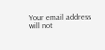Your email address will not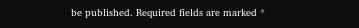be published. Required fields are marked *